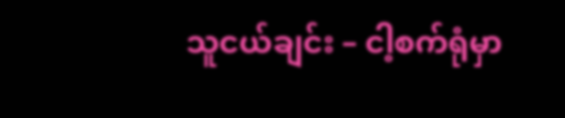သူငယ်ချင်း – ငါ့စက်ရုံမှာ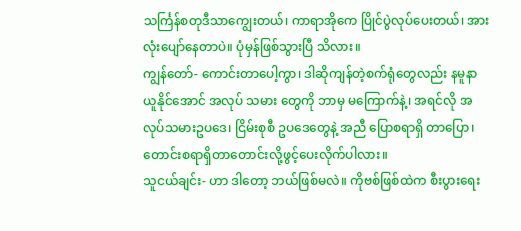သင်္ကြန်စတုဒီသာကျွေးတယ်၊ ကာရာအိုကေ ပြိုင်ပွဲလုပ်ပေးတယ်၊ အား လုံးပျော်နေတာပဲ။ ပုံမှန်ဖြစ်သွားပြီ သိလား။
ကျွန်တော်- ကောင်းတာပေါ့ကွာ၊ ဒါဆိုကျန်တဲ့စက်ရုံတွေလည်း နမူနာယူနိုင်အောင် အလုပ် သမား တွေကို ဘာမှ မကြောက်နဲ့၊ အရင်လို အလုပ်သမားဥပဒေ၊ ငြိမ်းစုစီ ဥပဒေတွေနဲ့ အညီ ပြောစရာရှိ တာပြော၊ တောင်းစရာရှိတာတောင်းလို့ဖွင့်ပေးလိုက်ပါလား။
သူငယ်ချင်း- ဟာ ဒါတော့ ဘယ်ဖြစ်မလဲ။ ကိုဗစ်ဖြစ်ထဲက စီးပွားရေး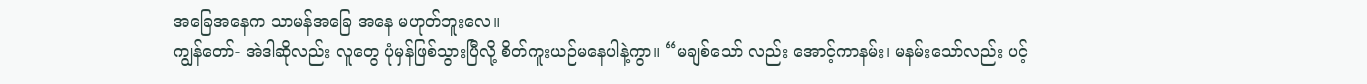အခြေအနေက သာမန်အခြေ အနေ မဟုတ်ဘူးလေ။
ကျွန်တော်- အဲဒါဆိုလည်း လူတွေ ပုံမှန်ဖြစ်သွားပြီလို့ စိတ်ကူးယဉ်မနေပါနဲ့ကွာ။ “မချစ်သော် လည်း အောင့်ကာနမ်း၊ မနမ်းသော်လည်း ပင့်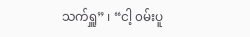သက်ရှူ” ၊ “ငါ့ ၀မ်းပူ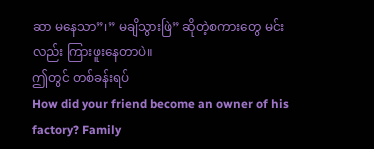ဆာ မနေသာ”၊” မချိသွားဖြဲ” ဆိုတဲ့စကားတွေ မင်း လည်း ကြားဖူးနေတာပဲ။
ဤတွင် တစ်ခန်းရပ်
How did your friend become an owner of his factory? Family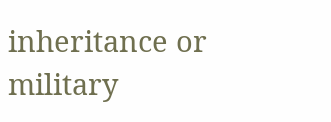inheritance or military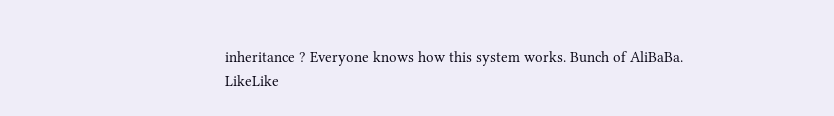inheritance ? Everyone knows how this system works. Bunch of AliBaBa.
LikeLike